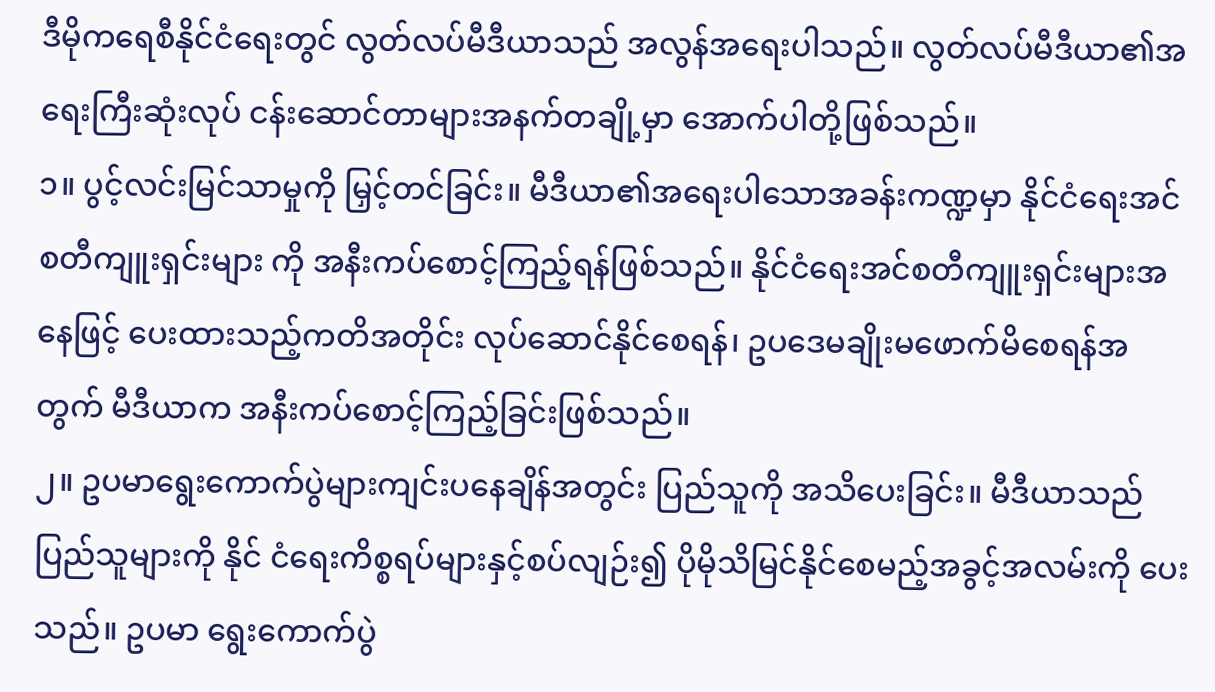ဒီမိုကရေစီနိုင်ငံရေးတွင် လွတ်လပ်မီဒီယာသည် အလွန်အရေးပါသည်။ လွတ်လပ်မီဒီယာ၏အရေးကြီးဆုံးလုပ် ငန်းဆောင်တာများအနက်တချို့မှာ အောက်ပါတို့ဖြစ်သည်။
၁။ ပွင့်လင်းမြင်သာမှုကို မြှင့်တင်ခြင်း။ မီဒီယာ၏အရေးပါသောအခန်းကဏ္ဍမှာ နိုင်ငံရေးအင်စတီကျူးရှင်းများ ကို အနီးကပ်စောင့်ကြည့်ရန်ဖြစ်သည်။ နိုင်ငံရေးအင်စတီကျူးရှင်းများအနေဖြင့် ပေးထားသည့်ကတိအတိုင်း လုပ်ဆောင်နိုင်စေရန်၊ ဥပဒေမချိုးမဖောက်မိစေရန်အတွက် မီဒီယာက အနီးကပ်စောင့်ကြည့်ခြင်းဖြစ်သည်။
၂။ ဥပမာရွေးကောက်ပွဲများကျင်းပနေချိန်အတွင်း ပြည်သူကို အသိပေးခြင်း။ မီဒီယာသည် ပြည်သူများကို နိုင် ငံရေးကိစ္စရပ်များနှင့်စပ်လျဉ်း၍ ပိုမိုသိမြင်နိုင်စေမည့်အခွင့်အလမ်းကို ပေးသည်။ ဥပမာ ရွေးကောက်ပွဲ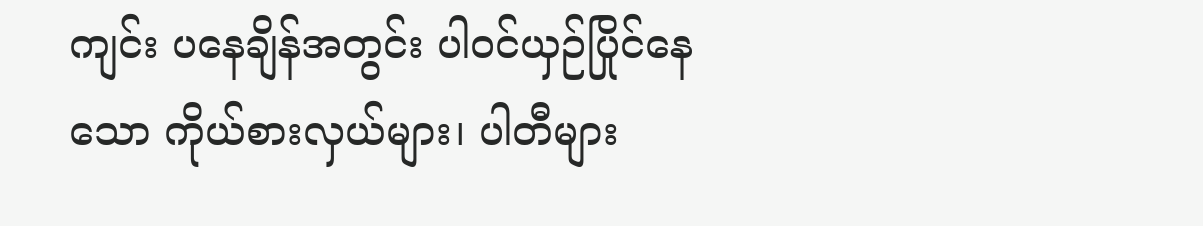ကျင်း ပနေချိန်အတွင်း ပါဝင်ယှဉ်ပြိုင်နေသော ကိုယ်စားလှယ်များ၊ ပါတီများ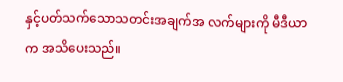နှင့်ပတ်သက်သောသတင်းအချက်အ လက်များကို မီဒီယာက အသိပေးသည်။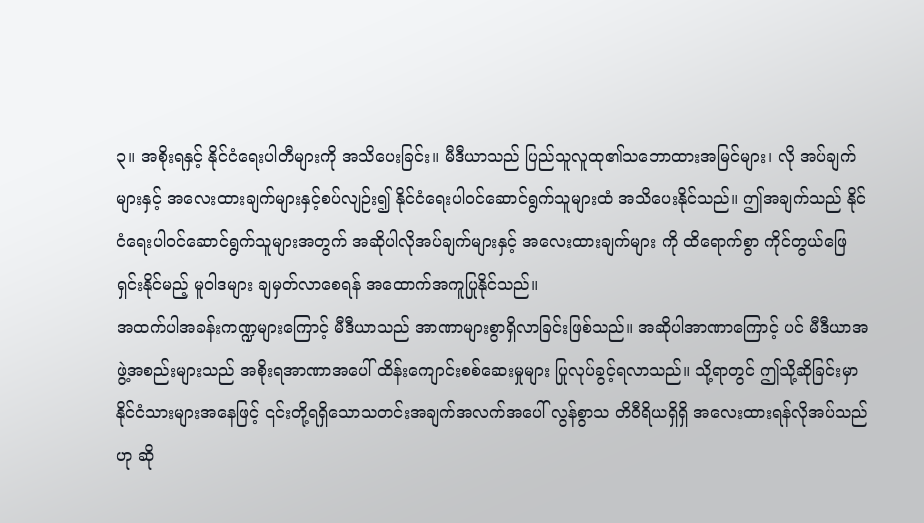၃။ အစိုးရနှင့် နိုင်ငံရေးပါတီများကို အသိပေးခြင်း။ မီဒီယာသည် ပြည်သူလူထု၏သဘောထားအမြင်များ၊ လို အပ်ချက်များနှင့် အလေးထားချက်များနှင့်စပ်လျဉ်း၍ နိုင်ငံရေးပါဝင်ဆောင်ရွက်သူများထံ အသိပေးနိုင်သည်။ ဤအချက်သည် နိုင်ငံရေးပါဝင်ဆောင်ရွက်သူများအတွက် အဆိုပါလိုအပ်ချက်များနှင့် အလေးထားချက်များ ကို ထိရောက်စွာ ကိုင်တွယ်ဖြေရှင်းနိုင်မည့် မူဝါဒများ ချမှတ်လာစေရန် အထောက်အကူပြုနိုင်သည်။
အထက်ပါအခန်းကဏ္ဍများကြောင့် မီဒီယာသည် အာဏာများစွာရှိလာခြင်းဖြစ်သည်။ အဆိုပါအာဏာကြောင့် ပင် မီဒီယာအဖွဲ့အစည်းများသည် အစိုးရအာဏာအပေါ် ထိန်းကျောင်းစစ်ဆေးမှုများ ပြုလုပ်ခွင့်ရလာသည်။ သို့ရာတွင် ဤသို့ဆိုခြင်းမှာ နိုင်ငံသားများအနေဖြင့် ၎င်းတို့ရရှိသောသတင်းအချက်အလက်အပေါ် လွန်စွာသ တိဝီရိယရှိရှိ အလေးထားရန်လိုအပ်သည်ဟု ဆို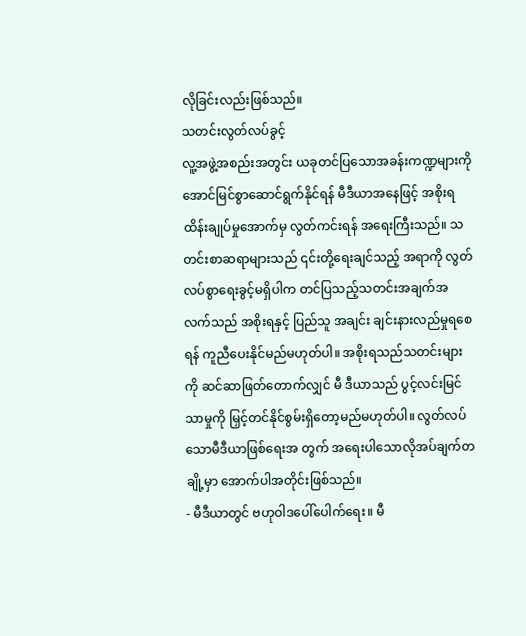လိုခြင်းလည်းဖြစ်သည်။
သတင်းလွတ်လပ်ခွင့်
လူ့အဖွဲ့အစည်းအတွင်း ယခုတင်ပြသောအခန်းကဏ္ဍများကို အောင်မြင်စွာဆောင်ရွက်နိုင်ရန် မီဒီယာအနေဖြင့် အစိုးရထိန်းချုပ်မှုအောက်မှ လွတ်ကင်းရန် အရေးကြီးသည်။ သတင်းစာဆရာများသည် ၎င်းတို့ရေးချင်သည့် အရာကို လွတ်လပ်စွာရေးခွင့်မရှိပါက တင်ပြသည့်သတင်းအချက်အလက်သည် အစိုးရနှင့် ပြည်သူ အချင်း ချင်းနားလည်မှုရစေရန် ကူညီပေးနိုင်မည်မဟုတ်ပါ။ အစိုးရသည်သတင်းများကို ဆင်ဆာဖြတ်တောက်လျှင် မီ ဒီယာသည် ပွင့်လင်းမြင်သာမှုကို မြှင့်တင်နိုင်စွမ်းရှိတော့မည်မဟုတ်ပါ။ လွတ်လပ်သောမီဒီယာဖြစ်ရေးအ တွက် အရေးပါသောလိုအပ်ချက်တချို့မှာ အောက်ပါအတိုင်းဖြစ်သည်။
- မီဒီယာတွင် ဗဟုဝါဒပေါ်ပေါက်ရေး။ မီ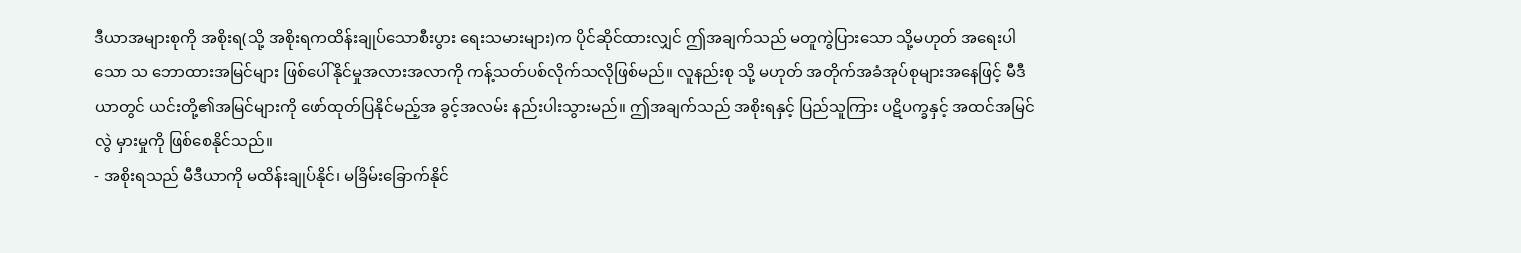ဒီယာအများစုကို အစိုးရ(သို့ အစိုးရကထိန်းချုပ်သောစီးပွား ရေးသမားများ)က ပိုင်ဆိုင်ထားလျှင် ဤအချက်သည် မတူကွဲပြားသော သို့မဟုတ် အရေးပါသော သ ဘောထားအမြင်များ ဖြစ်ပေါ်နိုင်မှုအလားအလာကို ကန့်သတ်ပစ်လိုက်သလိုဖြစ်မည်။ လူနည်းစု သို့ မဟုတ် အတိုက်အခံအုပ်စုများအနေဖြင့် မီဒီယာတွင် ယင်းတို့၏အမြင်များကို ဖော်ထုတ်ပြနိုင်မည့်အ ခွင့်အလမ်း နည်းပါးသွားမည်။ ဤအချက်သည် အစိုးရနှင့် ပြည်သူကြား ပဋိပက္ခနှင့် အထင်အမြင်လွဲ မှားမှုကို ဖြစ်စေနိုင်သည်။
- အစိုးရသည် မီဒီယာကို မထိန်းချုပ်နိုင်၊ မခြိမ်းခြောက်နိုင်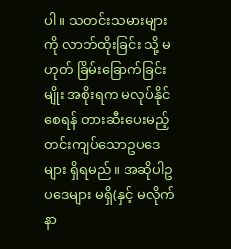ပါ။ သတင်းသမားများကို လာဘ်ထိုးခြင်း သို့ မဟုတ် ခြိမ်းခြောက်ခြင်းမျိုး အစိုးရက မလုပ်နိုင်စေရန် တားဆီးပေးမည့် တင်းကျပ်သောဥပဒေများ ရှိရမည်။ အဆိုပါဥပဒေများ မရှိ(နှင့် မလိုက်နာ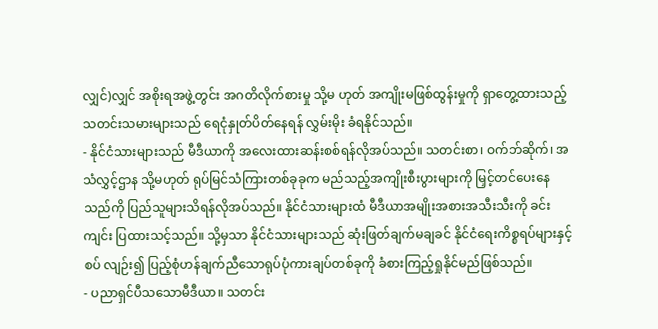လျှင်)လျှင် အစိုးရအဖွဲ့တွင်း အဂတိလိုက်စားမှု သို့မ ဟုတ် အကျိုးမဖြစ်ထွန်းမှုကို ရှာတွေ့ထားသည့်သတင်းသမားများသည် ရေငုံနှုတ်ပိတ်နေရန် လွှမ်းမိုး ခံရနိုင်သည်။
- နိုင်ငံသားများသည် မီဒီယာကို အလေးထားဆန်းစစ်ရန်လိုအပ်သည်။ သတင်းစာ၊ ဝက်ဘ်ဆိုက်၊ အ သံလွှင့်ဌာန သို့မဟုတ် ရုပ်မြင်သံကြားတစ်ခုခုက မည်သည့်အကျိုးစီးပွားများကို မြှင့်တင်ပေးနေ သည်ကို ပြည်သူများသိရန်လိုအပ်သည်။ နိုင်ငံသားများထံ မီဒီယာအမျိုးအစားအသီးသီးကို ခင်းကျင်း ပြထားသင့်သည်။ သို့မှသာ နိုင်ငံသားများသည် ဆုံးဖြတ်ချက်မချခင် နိုင်ငံရေးကိစ္စရပ်များနှင့်စပ် လျဉ်း၍ ပြည့်စုံဟန်ချက်ညီသောရုပ်ပုံကားချပ်တစ်ခုကို ခံစားကြည့်ရှုနိုင်မည်ဖြစ်သည်။
- ပညာရှင်ပီသသောမီဒီယာ။ သတင်း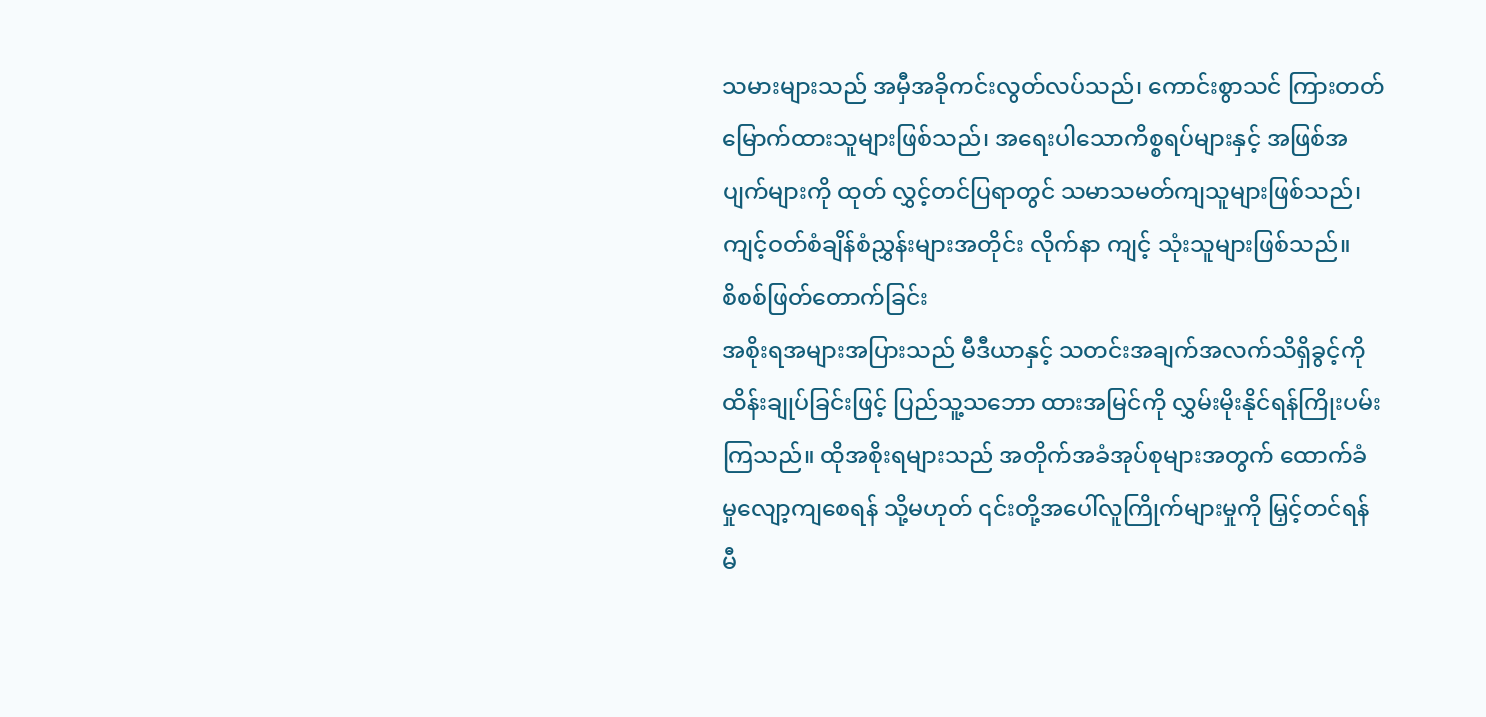သမားများသည် အမှီအခိုကင်းလွတ်လပ်သည်၊ ကောင်းစွာသင် ကြားတတ်မြောက်ထားသူများဖြစ်သည်၊ အရေးပါသောကိစ္စရပ်များနှင့် အဖြစ်အပျက်များကို ထုတ် လွှင့်တင်ပြရာတွင် သမာသမတ်ကျသူများဖြစ်သည်၊ ကျင့်ဝတ်စံချိန်စံညွှန်းများအတိုင်း လိုက်နာ ကျင့် သုံးသူများဖြစ်သည်။
စိစစ်ဖြတ်တောက်ခြင်း
အစိုးရအများအပြားသည် မီဒီယာနှင့် သတင်းအချက်အလက်သိရှိခွင့်ကို ထိန်းချုပ်ခြင်းဖြင့် ပြည်သူ့သဘော ထားအမြင်ကို လွှမ်းမိုးနိုင်ရန်ကြိုးပမ်းကြသည်။ ထိုအစိုးရများသည် အတိုက်အခံအုပ်စုများအတွက် ထောက်ခံ မှုလျော့ကျစေရန် သို့မဟုတ် ၎င်းတို့အပေါ်လူကြိုက်များမှုကို မြှင့်တင်ရန် မီ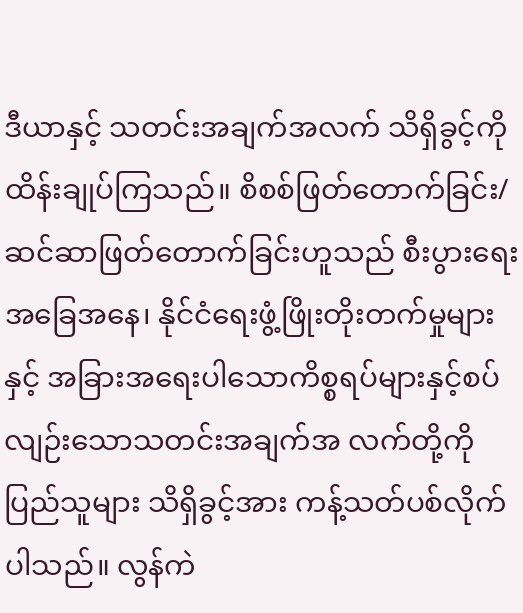ဒီယာနှင့် သတင်းအချက်အလက် သိရှိခွင့်ကို ထိန်းချုပ်ကြသည်။ စိစစ်ဖြတ်တောက်ခြင်း/ ဆင်ဆာဖြတ်တောက်ခြင်းဟူသည် စီးပွားရေးအခြေအနေ၊ နိုင်ငံရေးဖွံ့ဖြိုးတိုးတက်မှုများနှင့် အခြားအရေးပါသောကိစ္စရပ်များနှင့်စပ်လျဉ်းသောသတင်းအချက်အ လက်တို့ကို ပြည်သူများ သိရှိခွင့်အား ကန့်သတ်ပစ်လိုက်ပါသည်။ လွန်ကဲ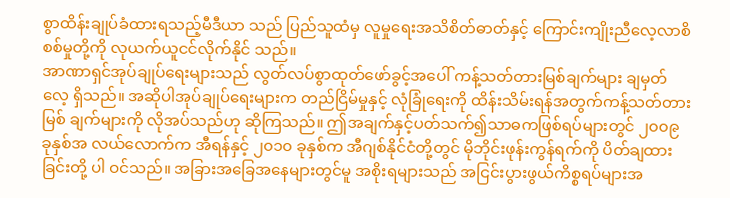စွာထိန်းချုပ်ခံထားရသည့်မီဒီယာ သည် ပြည်သူထံမှ လူမှုရေးအသိစိတ်ဓာတ်နှင့် ကြောင်းကျိုးညီလေ့လာစိစစ်မှုတို့ကို လုယက်ယူငင်လိုက်နိုင် သည်။
အာဏာရှင်အုပ်ချုပ်ရေးများသည် လွတ်လပ်စွာထုတ်ဖော်ခွင့်အပေါ် ကန့်သတ်တားမြစ်ချက်များ ချမှတ်လေ့ ရှိသည်။ အဆိုပါအုပ်ချုပ်ရေးများက တည်ငြိမ်မှုနှင့် လုံခြုံရေးကို ထိန်းသိမ်းရန်အတွက်ကန့်သတ်တားမြစ် ချက်များကို လိုအပ်သည်ဟု ဆိုကြသည်။ ဤအချက်နှင့်ပတ်သက်၍သာဓကဖြစ်ရပ်များတွင် ၂၀၀၉ ခုနှစ်အ လယ်လောက်က အီရန်နှင့် ၂၀၁၀ ခုနှစ်က အီဂျစ်နိုင်ငံတို့တွင် မိုဘိုင်းဖုန်းကွန်ရက်ကို ပိတ်ချထားခြင်းတို့ ပါ ဝင်သည်။ အခြားအခြေအနေများတွင်မူ အစိုးရများသည် အငြင်းပွားဖွယ်ကိစ္စရပ်များအ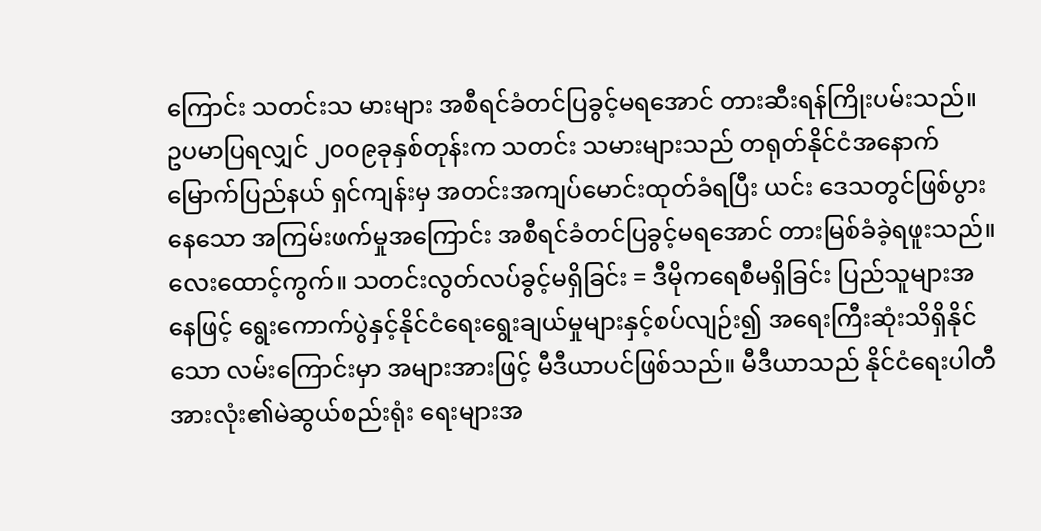ကြောင်း သတင်းသ မားများ အစီရင်ခံတင်ပြခွင့်မရအောင် တားဆီးရန်ကြိုးပမ်းသည်။ ဥပမာပြရလျှင် ၂၀၀၉ခုနှစ်တုန်းက သတင်း သမားများသည် တရုတ်နိုင်ငံအနောက်မြောက်ပြည်နယ် ရှင်ကျန်းမှ အတင်းအကျပ်မောင်းထုတ်ခံရပြီး ယင်း ဒေသတွင်ဖြစ်ပွားနေသော အကြမ်းဖက်မှုအကြောင်း အစီရင်ခံတင်ပြခွင့်မရအောင် တားမြစ်ခံခဲ့ရဖူးသည်။
လေးထောင့်ကွက်။ သတင်းလွတ်လပ်ခွင့်မရှိခြင်း = ဒီမိုကရေစီမရှိခြင်း ပြည်သူများအနေဖြင့် ရွေးကောက်ပွဲနှင့်နိုင်ငံရေးရွေးချယ်မှုများနှင့်စပ်လျဉ်း၍ အရေးကြီးဆုံးသိရှိနိုင်သော လမ်းကြောင်းမှာ အများအားဖြင့် မီဒီယာပင်ဖြစ်သည်။ မီဒီယာသည် နိုင်ငံရေးပါတီအားလုံး၏မဲဆွယ်စည်းရုံး ရေးများအ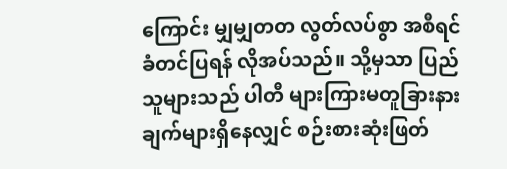ကြောင်း မျှမျှတတ လွတ်လပ်စွာ အစီရင်ခံတင်ပြရန် လိုအပ်သည်။ သို့မှသာ ပြည်သူများသည် ပါတီ များကြားမတူခြားနားချက်များရှိနေလျှင် စဉ်းစားဆုံးဖြတ်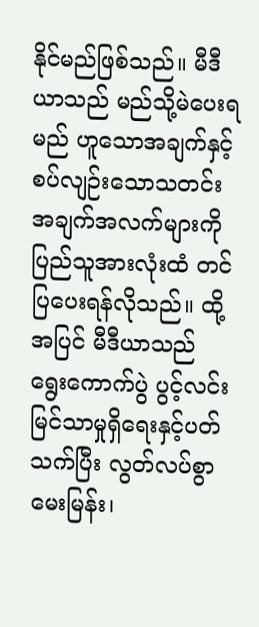နိုင်မည်ဖြစ်သည်။ မီဒီယာသည် မည်သို့မဲပေးရမည် ဟူသောအချက်နှင့်စပ်လျဉ်းသောသတင်းအချက်အလက်များကို ပြည်သူအားလုံးထံ တင်ပြပေးရန်လိုသည်။ ထို့အပြင် မီဒီယာသည် ရွေးကောက်ပွဲ ပွင့်လင်းမြင်သာမှုရှိရေးနှင့်ပတ်သက်ပြီး လွတ်လပ်စွာ မေးမြန်း၊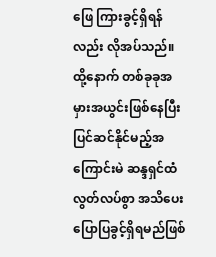ဖြေ ကြားခွင့်ရှိရန်လည်း လိုအပ်သည်။ ထို့နောက် တစ်ခုခုအမှားအယွင်းဖြစ်နေပြီး ပြင်ဆင်နိုင်မည့်အကြောင်းမဲ ဆန္ဒရှင်ထံ လွတ်လပ်စွာ အသိပေးပြောပြခွင့်ရှိရမည်ဖြစ်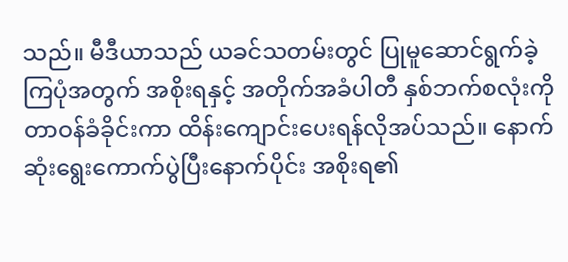သည်။ မီဒီယာသည် ယခင်သတမ်းတွင် ပြုမူဆောင်ရွက်ခဲ့ကြပုံအတွက် အစိုးရနှင့် အတိုက်အခံပါတီ နှစ်ဘက်စလုံးကို တာဝန်ခံခိုင်းကာ ထိန်းကျောင်းပေးရန်လိုအပ်သည်။ နောက်ဆုံးရွေးကောက်ပွဲပြီးနောက်ပိုင်း အစိုးရ၏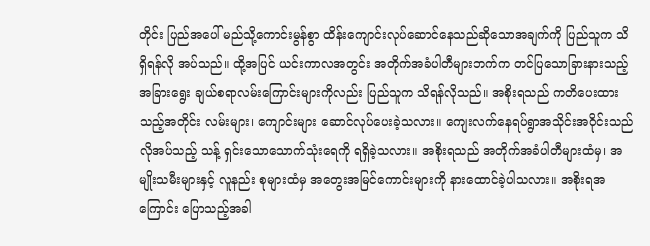တိုင်း ပြည်အပေါ် မည်သို့ကောင်းမွန်စွာ ထိန်းကျောင်းလုပ်ဆောင်နေသည်ဆိုသောအချက်ကို ပြည်သူက သိရှိရန်လို အပ်သည်။ ထို့အပြင် ယင်းကာလအတွင်း အတိုက်အခံပါတီများဘက်က တင်ပြသောခြားနားသည့်အခြားရွေး ချယ်စရာလမ်းကြောင်းများကိုလည်း ပြည်သူက သိရန်လိုသည်။ အစိုးရသည် ကတိပေးထားသည့်အတိုင်း လမ်းများ၊ ကျောင်းများ ဆောင်လုပ်ပေးခဲ့သလား။ ကျေးလက်နေရပ်ရွာအသိုင်းအဝိုင်းသည် လိုအပ်သည့် သန့် ရှင်းသောသောက်သုံးရေကို ရရှိခဲ့သလား။ အစိုးရသည် အတိုက်အခံပါတီများထံမှ၊ အမျိုးသမီးများနှင့် လူနည်း စုများထံမှ အတွေးအမြင်ကောင်းများကို နားထောင်ခဲ့ပါသလား။ အစိုးရအကြောင်း ပြောသည့်အခါ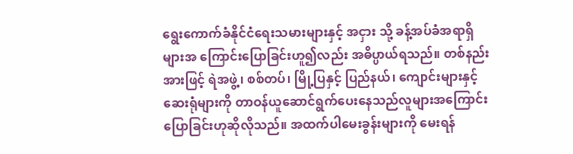ရွေးကောက်ခံနိုင်ငံရေးသမားများနှင့် အငှား သို့ ခန့်အပ်ခံအရာရှိများအ ကြောင်းပြောခြင်းဟူ၍လည်း အဓိပ္ပာယ်ရသည်။ တစ်နည်းအားဖြင့် ရဲအဖွဲ့၊ စစ်တပ်၊ မြို့ပြနှင့် ပြည်နယ်၊ ကျောင်းများနှင့် ဆေးရုံများကို တာဝန်ယူဆောင်ရွက်ပေးနေသည်လူများအကြောင်း ပြောခြင်းဟုဆိုလိုသည်။ အထက်ပါမေးခွန်းများကို မေးရန်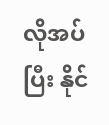လိုအပ်ပြီး နိုင်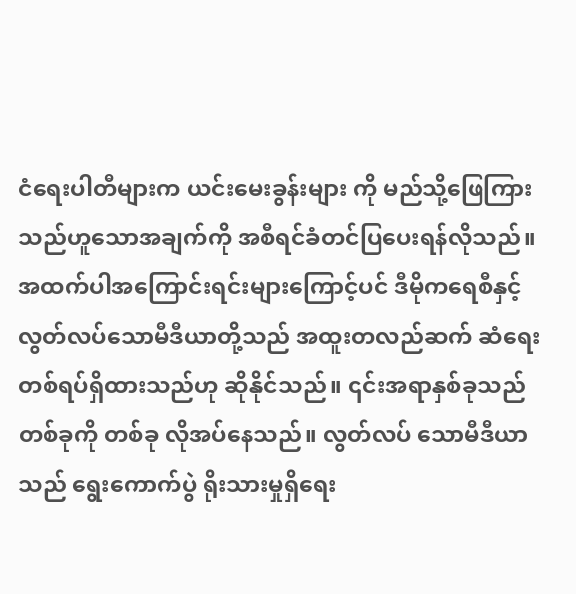ငံရေးပါတီများက ယင်းမေးခွန်းများ ကို မည်သို့ဖြေကြားသည်ဟူသောအချက်ကို အစီရင်ခံတင်ပြပေးရန်လိုသည်။ အထက်ပါအကြောင်းရင်းများကြောင့်ပင် ဒီမိုကရေစီနှင့် လွတ်လပ်သောမီဒီယာတို့သည် အထူးတလည်ဆက် ဆံရေးတစ်ရပ်ရှိထားသည်ဟု ဆိုနိုင်သည်။ ၎င်းအရာနှစ်ခုသည် တစ်ခုကို တစ်ခု လိုအပ်နေသည်။ လွတ်လပ် သောမီဒီယာသည် ရွေးကောက်ပွဲ ရိုးသားမှုရှိရေး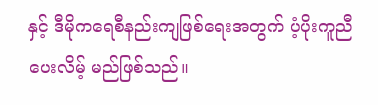နှင့် ဒီမိုကရေစီနည်းကျဖြစ်ရေးအတွက် ပံ့ပိုးကူညီပေးလိမ့် မည်ဖြစ်သည်။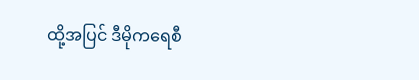ထို့အပြင် ဒီမိုကရေစီ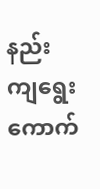နည်းကျရွေးကောက်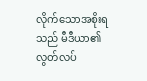လိုက်သောအစိုးရသည် မီဒီယာ၏လွတ်လပ်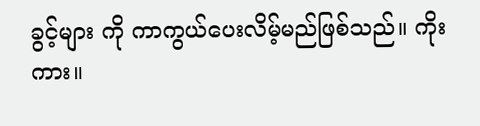ခွင့်များ ကို ကာကွယ်ပေးလိမ့်မည်ဖြစ်သည်။ ကိုးကား။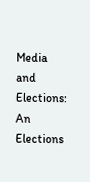Media and Elections: An Elections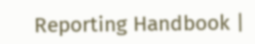Reporting Handbook |